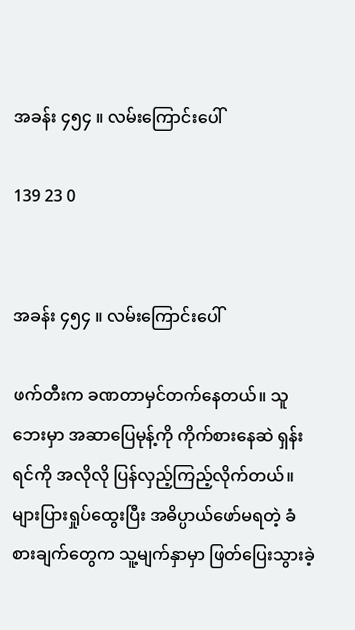အခန်း ၄၅၄ ။ လမ်းကြောင်းပေါ်

139 23 0


အခန်း ၄၅၄ ။ လမ်းကြောင်းပေါ်

ဖက်တီးက ခဏတာမှင်တက်နေတယ်။ သူဘေးမှာ အဆာပြေမုန့်ကို ကိုက်စားနေဆဲ ရှန်းရင်ကို အလိုလို ပြန်လှည့်ကြည့်လိုက်တယ်။ များပြားရှုပ်ထွေးပြီး အဓိပ္ပာယ်ဖော်မရတဲ့ ခံစားချက်တွေက သူ့မျက်နှာမှာ ဖြတ်ပြေးသွားခဲ့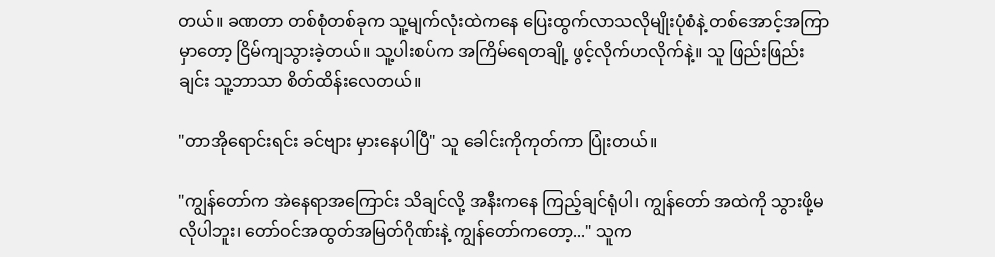တယ်။ ခဏတာ တစ်စုံတစ်ခုက သူ့မျက်လုံးထဲကနေ ပြေးထွက်လာသလိုမျိုးပုံစံနဲ့ တစ်အောင့်အကြာမှာတော့ ငြိမ်ကျသွားခဲ့တယ်။ သူ့ပါးစပ်က အကြိမ်ရေတချို့ ဖွင့်လိုက်ဟလိုက်နဲ့။ သူ ဖြည်းဖြည်းချင်း သူ့ဘာသာ စိတ်ထိန်းလေတယ်။

"တာအိုရောင်းရင်း ခင်ဗျား မှားနေပါပြီ" သူ ခေါင်းကိုကုတ်ကာ ပြုံးတယ်။

"ကျွန်တော်က အဲနေရာအကြောင်း သိချင်လို့ အနီးကနေ ကြည့်ချင်ရုံပါ၊ ကျွန်တော် အထဲကို သွားဖို့မလိုပါဘူး၊ တော်ဝင်အထွတ်အမြတ်ဂိုဏ်းနဲ့ ကျွန်တော်ကတော့..." သူက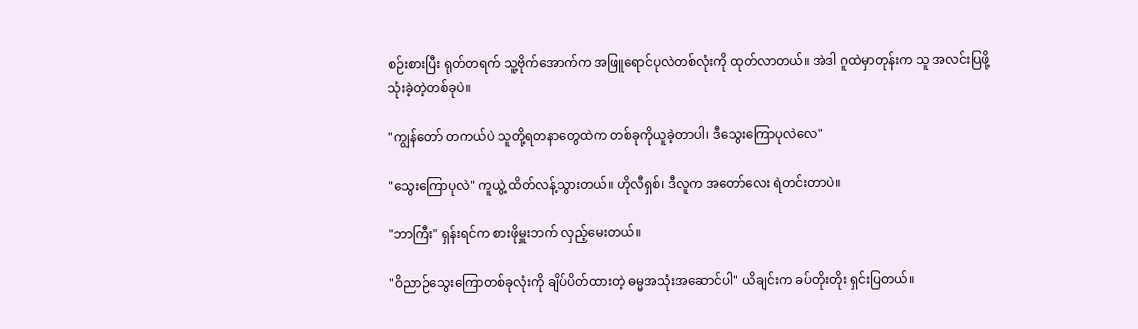စဉ်းစားပြီး ရုတ်တရက် သူ့ဗိုက်အောက်က အဖြူရောင်ပုလဲတစ်လုံးကို ထုတ်လာတယ်။ အဲဒါ ဂူထဲမှာတုန်းက သူ အလင်းပြဖို့ သုံးခဲ့တဲ့တစ်ခုပဲ။

"ကျွန်တော် တကယ်ပဲ သူတို့ရတနာတွေထဲက တစ်ခုကိုယူခဲ့တာပါ၊ ဒီသွေးကြောပုလဲလေ"

"သွေးကြောပုလဲ" ကူယွဲ့ ထိတ်လန့်သွားတယ်။ ဟိုလီရှစ်၊ ဒီလူက အတော်လေး ရဲတင်းတာပဲ။

"ဘာကြီး" ရှန်းရင်က စားဖိုမှူးဘက် လှည့်မေးတယ်။

"ဝိညာဉ်သွေးကြောတစ်ခုလုံးကို ချိပ်ပိတ်ထားတဲ့ ဓမ္မအသုံးအဆောင်ပါ" ယိချင်းက ခပ်တိုးတိုး ရှင်းပြတယ်။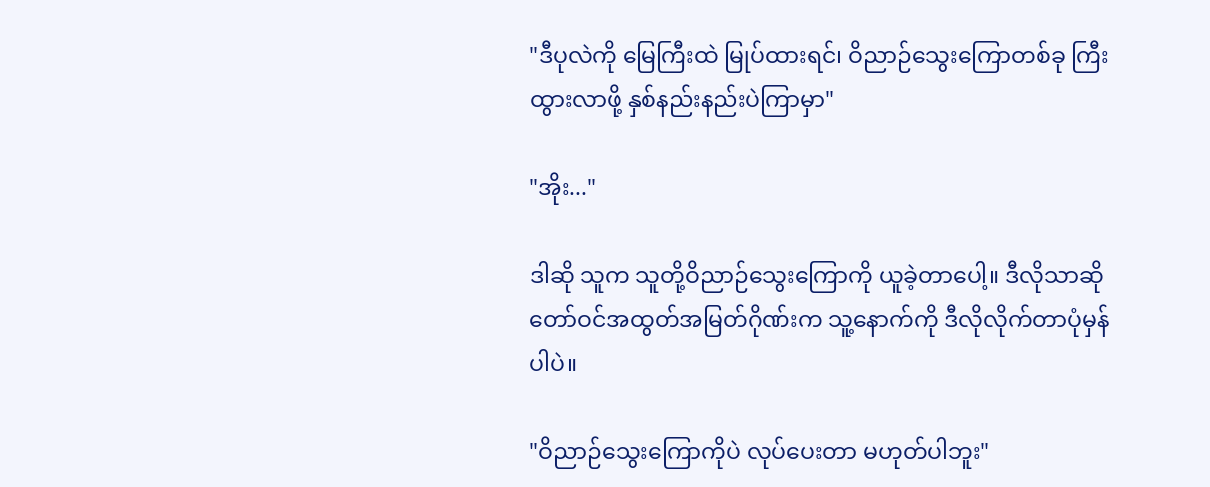"ဒီပုလဲကို မြေကြီးထဲ မြုပ်ထားရင်၊ ဝိညာဉ်သွေးကြောတစ်ခု ကြီးထွားလာဖို့ နှစ်နည်းနည်းပဲကြာမှာ"

"အိုး..."

ဒါဆို သူက သူတို့ဝိညာဉ်သွေးကြောကို ယူခဲ့တာပေါ့။ ဒီလိုသာဆို တော်ဝင်အထွတ်အမြတ်ဂိုဏ်းက သူ့နောက်ကို ဒီလိုလိုက်တာပုံမှန်ပါပဲ။

"ဝိညာဉ်သွေးကြောကိုပဲ လုပ်ပေးတာ မဟုတ်ပါဘူး"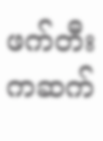ဖက်တီးကဆက်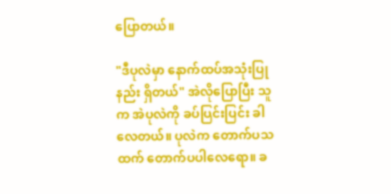ပြောတယ်။

"ဒီပုလဲမှာ နောက်ထပ်အသုံးပြုနည်း ရှိတယ်" အဲလိုပြောပြီး သူက အဲပုလဲကို ခပ်ပြင်းပြင်း ခါလေတယ်။ ပုလဲက တောက်ပသထက် တောက်ပပါလေရော။ ခ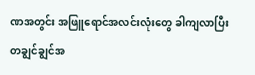ဏအတွင်း အဖြူရောင်အလင်းလုံးတွေ ခါကျလာပြီး တချွင်ချွင်အ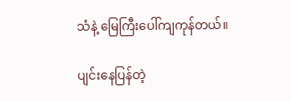သံနဲ့ မြေကြီးပေါ်ကျကုန်တယ်။

ပျင်းနေပြန်တဲ့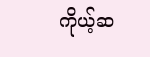ကိုယ့်ဆ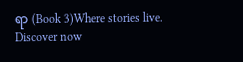ရာ (Book 3)Where stories live. Discover now